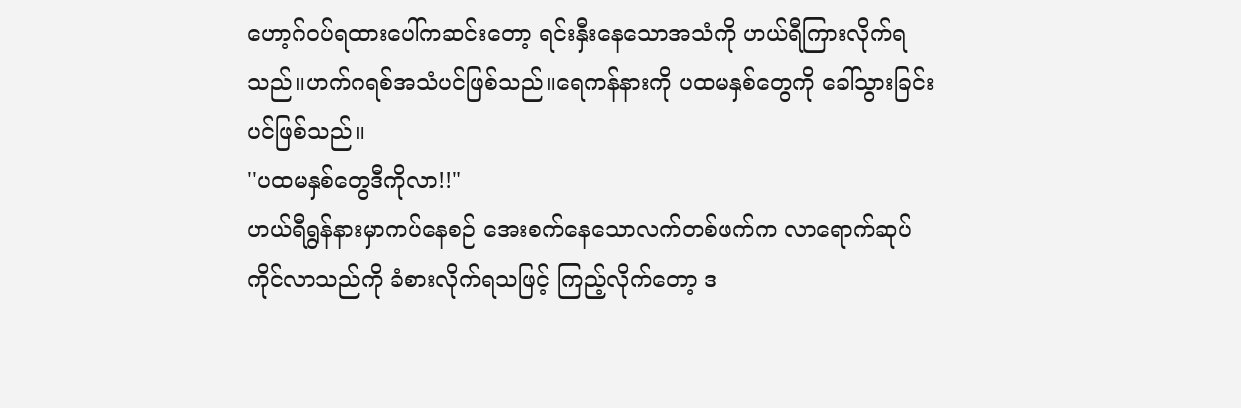ဟော့ဂ်ဝပ်ရထားပေါ်ကဆင်းတော့ ရင်းနှီးနေသောအသံကို ဟယ်ရီကြားလိုက်ရ
သည်။ဟက်ဂရစ်အသံပင်ဖြစ်သည်။ရေကန်နားကို ပထမနှစ်တွေကို ခေါ်သွားခြင်း
ပင်ဖြစ်သည်။
''ပထမနှစ်တွေဒီကိုလာ!!"
ဟယ်ရီရွန်နားမှာကပ်နေစဉ် အေးစက်နေသောလက်တစ်ဖက်က လာရောက်ဆုပ်
ကိုင်လာသည်ကို ခံစားလိုက်ရသဖြင့် ကြည့်လိုက်တော့ ဒ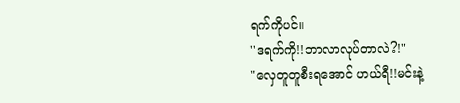ရက်ကိုပင်။
''ဒရက်ကို!!ဘာလာလုပ်တာလဲ?!"
"လှေတူတူစီးရအောင် ဟယ်ရီ!!မင်းနဲ့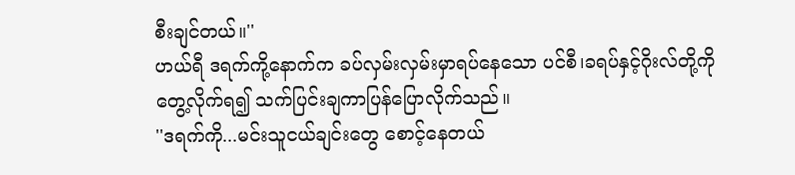စီးချင်တယ်။''
ဟယ်ရီ ဒရက်ကို့နောက်က ခပ်လှမ်းလှမ်းမှာရပ်နေသော ပင်စီ၊ခရပ်နှင့်ဂိုးလ်တို့ကို
တွေ့လိုက်ရ၍ သက်ပြင်းချကာပြန်ပြောလိုက်သည်။
''ဒရက်ကို...မင်းသူငယ်ချင်းတွေ စောင့်နေတယ်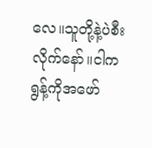လေ။သူတို့နဲ့ပဲစီးလိုက်နော်။ငါက
ရွန့်ကိုအဖော်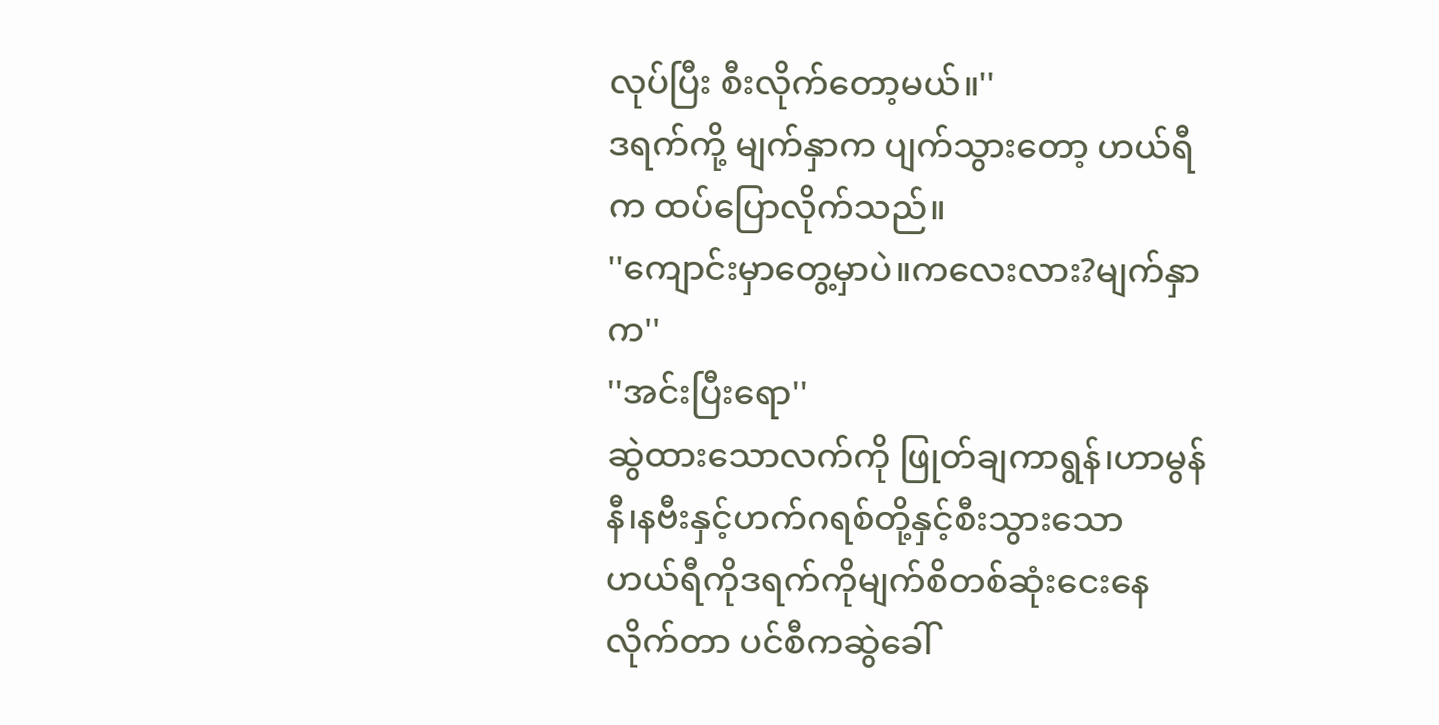လုပ်ပြီး စီးလိုက်တော့မယ်။''
ဒရက်ကို့ မျက်နှာက ပျက်သွားတော့ ဟယ်ရီက ထပ်ပြောလိုက်သည်။
''ကျောင်းမှာတွေ့မှာပဲ။ကလေးလား?မျက်နှာက''
''အင်းပြီးရော''
ဆွဲထားသောလက်ကို ဖြုတ်ချကာရွန်၊ဟာမွန်နီ၊နဗီးနှင့်ဟက်ဂရစ်တို့နှင့်စီးသွားသော
ဟယ်ရီကိုဒရက်ကိုမျက်စိတစ်ဆုံးငေးနေလိုက်တာ ပင်စီကဆွဲခေါ်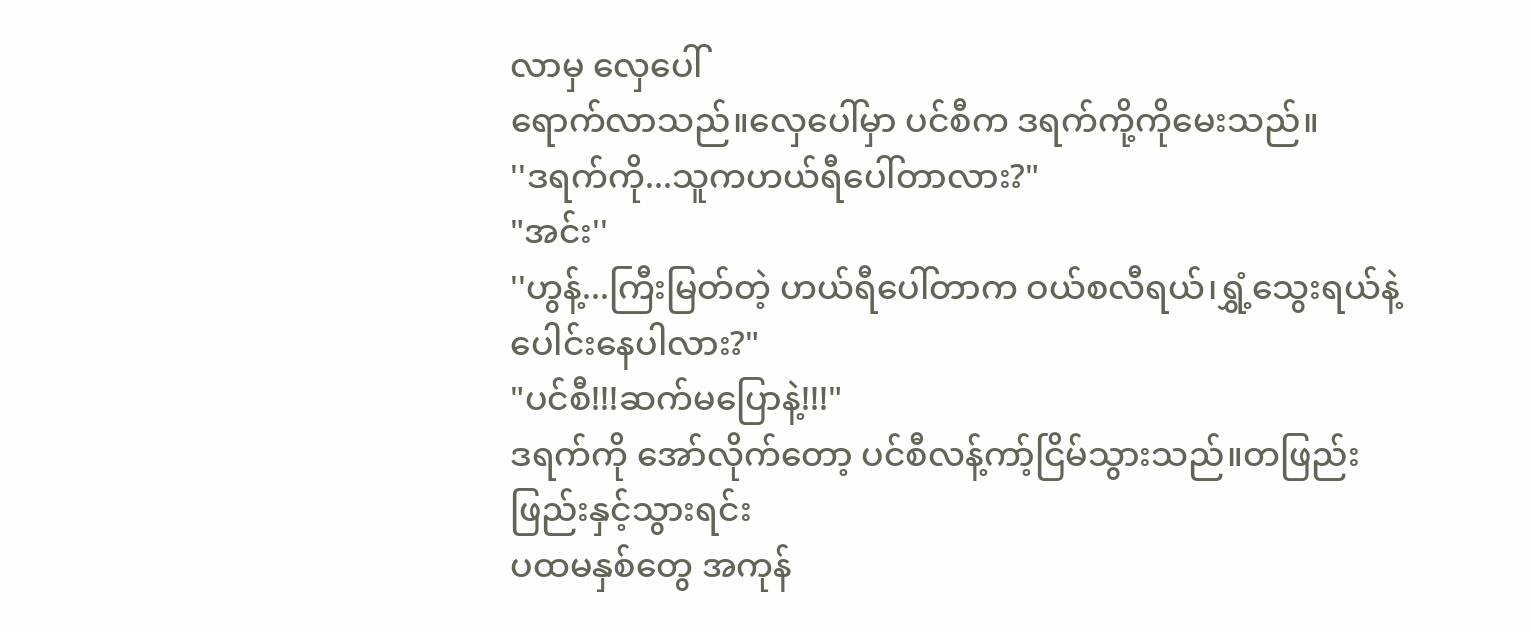လာမှ လှေပေါ်
ရောက်လာသည်။လှေပေါ်မှာ ပင်စီက ဒရက်ကို့ကိုမေးသည်။
''ဒရက်ကို...သူကဟယ်ရီပေါ်တာလား?"
"အင်း''
''ဟွန့်...ကြီးမြတ်တဲ့ ဟယ်ရီပေါ်တာက ဝယ်စလီရယ်၊ရွှံ့သွေးရယ်နဲ့ပေါင်းနေပါလား?"
"ပင်စီ!!!ဆက်မပြောနဲ့!!!"
ဒရက်ကို အော်လိုက်တော့ ပင်စီလန့်ကာ့်ငြိမ်သွားသည်။တဖြည်းဖြည်းနှင့်သွားရင်း
ပထမနှစ်တွေ အကုန်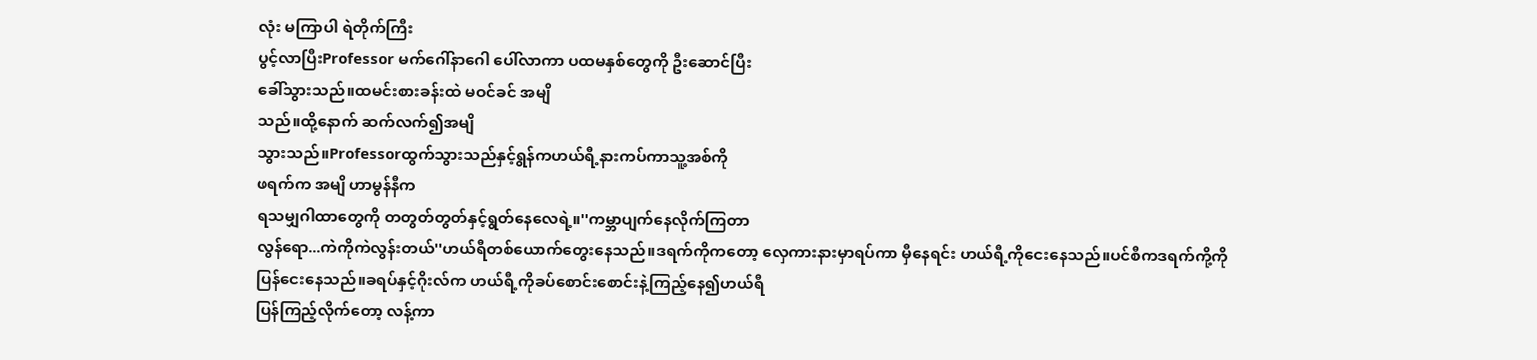လုံး မကြာပါ ရဲတိုက်ကြီး
ပွင့်လာပြီးProfessor မက်ဂေါ်နာဂေါ ပေါ်လာကာ ပထမနှစ်တွေကို ဦးဆောင်ပြီး
ခေါ်သွားသည်။ထမင်းစားခန်းထဲ မဝင်ခင် အမျိ
သည်။ထို့နောက် ဆက်လက်၍အမျိ
သွားသည်။Professorထွက်သွားသည်နှင့်ရွန်ကဟယ်ရီ့နားကပ်ကာသူ့အစ်ကို
ဖရက်က အမျိ ဟာမွန်နီက
ရသမျှဂါထာတွေကို တတွတ်တွတ်နှင့်ရွတ်နေလေရဲ့။''ကမ္ဘာပျက်နေလိုက်ကြတာ
လွန်ရော...ကဲကိုကဲလွန်းတယ်''ဟယ်ရီတစ်ယောက်တွေးနေသည်။ဒရက်ကိုကတော့ လှေကားနားမှာရပ်ကာ မှီနေရင်း ဟယ်ရီ့ကိုငေးနေသည်။ပင်စီကဒရက်ကို့ကို
ပြန်ငေးနေသည်။ခရပ်နှင့်ဂိုးလ်က ဟယ်ရီ့ကိုခပ်စောင်းစောင်းနဲ့ကြည့်နေ၍ဟယ်ရီ
ပြန်ကြည့်လိုက်တော့ လန့်ကာ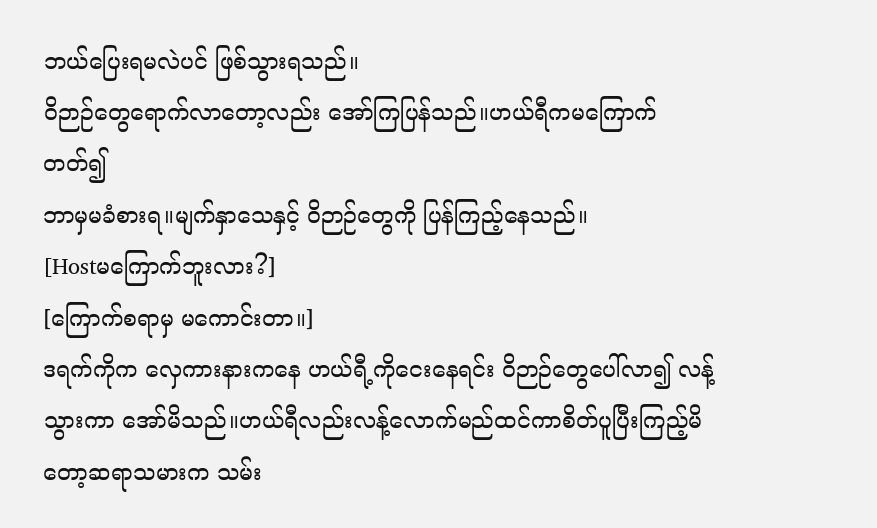ဘယ်ပြေးရမလဲပင် ဖြစ်သွားရသည်။
ဝိဉာဉ်တွေရောက်လာတော့လည်း အော်ကြပြန်သည်။ဟယ်ရီကမကြောက်တတ်၍
ဘာမှမခံစားရ။မျက်နှာသေနှင့် ဝိဉာဉ်တွေကို ပြန်ကြည့်နေသည်။
[Hostမကြောက်ဘူးလား?]
[ကြောက်စရာမှ မကောင်းတာ။]
ဒရက်ကိုက လှေကားနားကနေ ဟယ်ရီ့ကိုငေးနေရင်း ဝိဉာဉ်တွေပေါ်လာ၍ လန့်
သွားကာ အော်မိသည်။ဟယ်ရီလည်းလန့်လောက်မည်ထင်ကာစိတ်ပူပြီးကြည့်မိ
တော့ဆရာသမားက သမ်း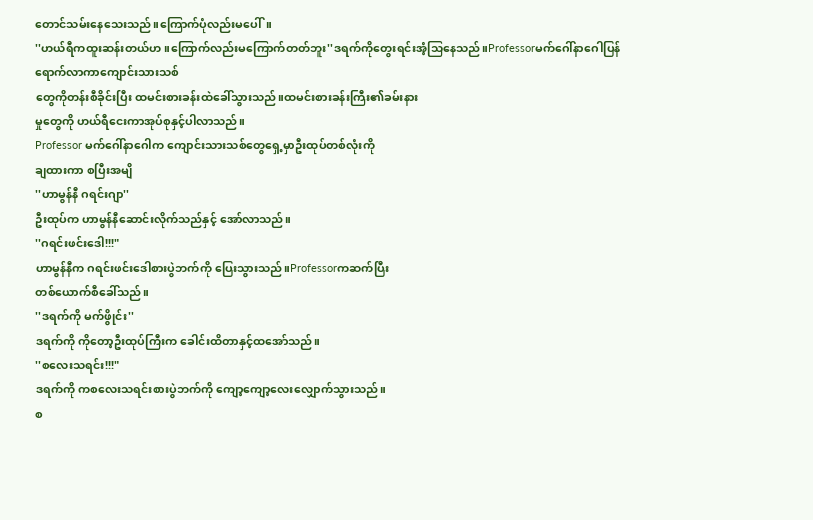တောင်သမ်းနေသေးသည်။ကြောက်ပုံလည်းမပေါ်။
''ဟယ်ရီကထူးဆန်းတယ်ဟ။ကြောက်လည်းမကြောက်တတ်ဘူး''ဒရက်ကိုတွေးရင်းအံ့သြနေသည်။Professorမက်ဂေါ်နာဂေါပြန်ရောက်လာကာကျောင်းသားသစ်
တွေကိုတန်းစီခိုင်းပြီး ထမင်းစားခန်းထဲခေါ်သွားသည်။ထမင်းစားခန်းကြီး၏ခမ်းနား
မှုတွေကို ဟယ်ရီငေးကာအုပ်စုနှင့်ပါလာသည်။
Professor မက်ဂေါ်နာဂေါက ကျောင်းသားသစ်တွေရှေ့မှာဦးထုပ်တစ်လုံးကို
ချထားကာ စပြီးအမျိ
''ဟာမွန်နီ ဂရင်းဂျာ''
ဦးထုပ်က ဟာမွန်နီဆောင်းလိုက်သည်နှင့် အော်လာသည်။
''ဂရင်းဖင်းဒေါ!!!"
ဟာမွန်နီက ဂရင်းဖင်းဒေါစားပွဲဘက်ကို ပြေးသွားသည်။Professorကဆက်ပြီး
တစ်ယောက်စီခေါ်သည်။
''ဒရက်ကို မက်ဖွိုင်း''
ဒရက်ကို ကိုတော့ဦးထုပ်ကြီးက ခေါင်းထိတာနှင့်ထအော်သည်။
''စလေးသရင်း!!!"
ဒရက်ကို ကစလေးသရင်းစားပွဲဘက်ကို ကျော့ကျော့လေးလျှောက်သွားသည်။
စ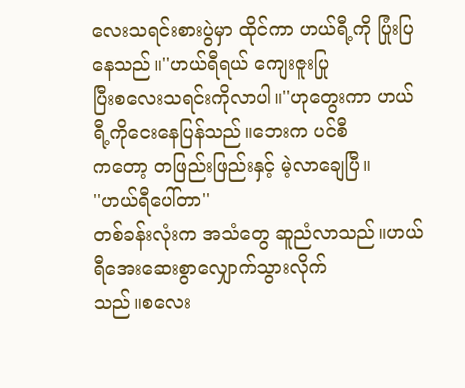လေးသရင်းစားပွဲမှာ ထိုင်ကာ ဟယ်ရီ့ကို ပြုံးပြနေသည်။''ဟယ်ရီရယ် ကျေးဇူးပြု
ပြီးစလေးသရင်းကိုလာပါ။''ဟုတွေးကာ ဟယ်ရီ့ကိုငေးနေပြန်သည်။ဘေးက ပင်စီ
ကတော့ တဖြည်းဖြည်းနှင့် မဲ့လာချေပြီ။
''ဟယ်ရီပေါ်တာ''
တစ်ခန်းလုံးက အသံတွေ ဆူညံလာသည်။ဟယ်ရီအေးဆေးစွာလျှောက်သွားလိုက်
သည်။စလေး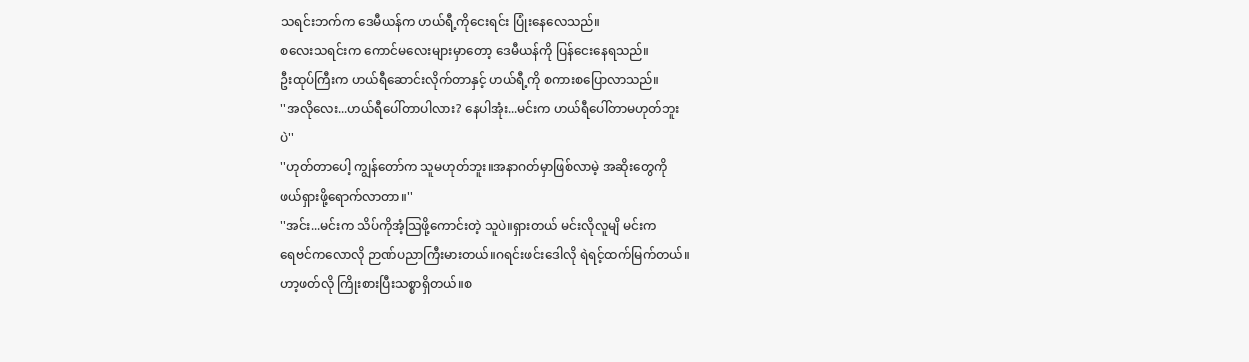သရင်းဘက်က ဒေမီယန်က ဟယ်ရီ့ကိုငေးရင်း ပြုံးနေလေသည်။
စလေးသရင်းက ကောင်မလေးများမှာတော့ ဒေမီယန်ကို ပြန်ငေးနေရသည်။
ဦးထုပ်ကြီးက ဟယ်ရီဆောင်းလိုက်တာနှင့် ဟယ်ရီ့ကို စကားစပြောလာသည်။
''အလိုလေး...ဟယ်ရီပေါ်တာပါလား? နေပါအုံး...မင်းက ဟယ်ရီပေါ်တာမဟုတ်ဘူး
ပဲ''
''ဟုတ်တာပေါ့ ကျွန်တော်က သူမဟုတ်ဘူး။အနာဂတ်မှာဖြစ်လာမဲ့ အဆိုးတွေကို
ဖယ်ရှားဖို့ရောက်လာတာ။''
''အင်း...မင်းက သိပ်ကိုအံ့သြဖို့ကောင်းတဲ့ သူပဲ။ရှားတယ် မင်းလိုလူမျိ မင်းက
ရေဗင်ကလောလို ဉာဏ်ပညာကြီးမားတယ်။ဂရင်းဖင်းဒေါလို ရဲရင့်ထက်မြက်တယ်။
ဟာ့ဖတ်လို ကြိုးစားပြီးသစ္စာရှိတယ်။စ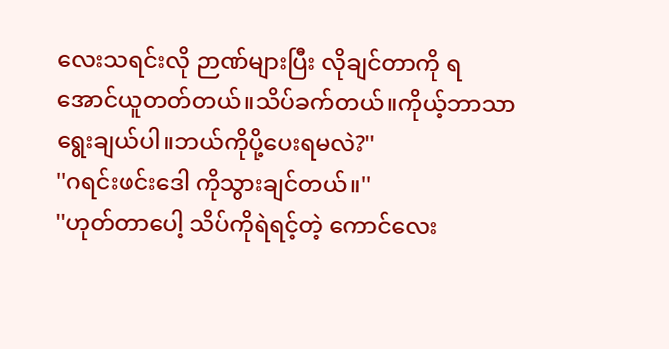လေးသရင်းလို ဉာဏ်များပြီး လိုချင်တာကို ရ
အောင်ယူတတ်တယ်။သိပ်ခက်တယ်။ကိုယ့်ဘာသာရွေးချယ်ပါ။ဘယ်ကိုပို့ပေးရမလဲ?''
''ဂရင်းဖင်းဒေါ ကိုသွားချင်တယ်။''
''ဟုတ်တာပေါ့ သိပ်ကိုရဲရင့်တဲ့ ကောင်လေး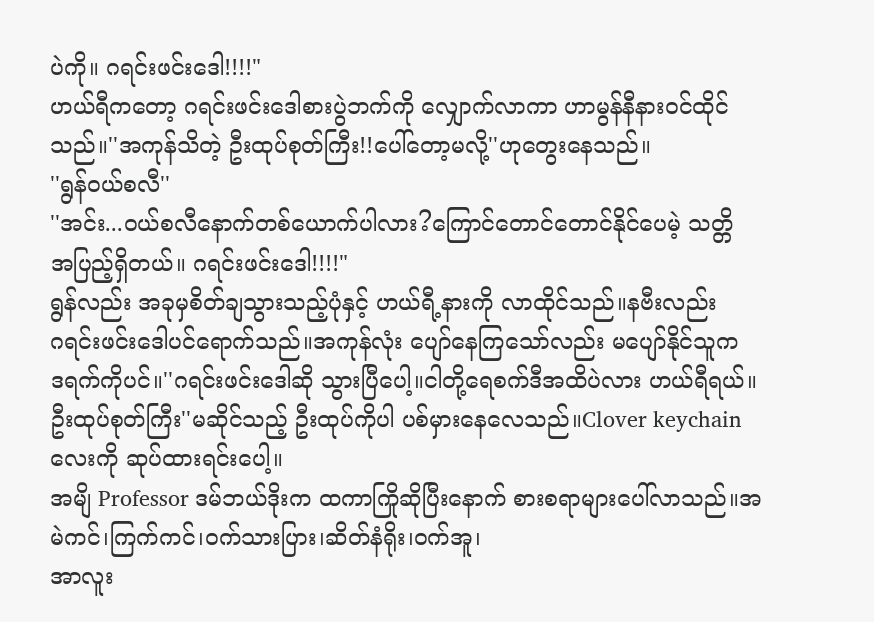ပဲကို။ ဂရင်းဖင်းဒေါ!!!!"
ဟယ်ရီကတော့ ဂရင်းဖင်းဒေါစားပွဲဘက်ကို လျှောက်လာကာ ဟာမွန်နီနားဝင်ထိုင်
သည်။''အကုန်သိတဲ့ ဦးထုပ်စုတ်ကြီး!!ပေါ်တော့မလို့''ဟုတွေးနေသည်။
''ရွန်ဝယ်စလီ''
''အင်း...ဝယ်စလီနောက်တစ်ယောက်ပါလား?ကြောင်တောင်တောင်နိုင်ပေမဲ့ သတ္တိ
အပြည့်ရှိတယ်။ ဂရင်းဖင်းဒေါ!!!!"
ရွန်လည်း အခုမှစိတ်ချသွားသည့်ပုံနှင့် ဟယ်ရီ့နားကို လာထိုင်သည်။နဗီးလည်း
ဂရင်းဖင်းဒေါပင်ရောက်သည်။အကုန်လုံး ပျော်နေကြသော်လည်း မပျော်နိုင်သူက
ဒရက်ကိုပင်။''ဂရင်းဖင်းဒေါဆို သွားပြီပေါ့။ငါတို့ရေစက်ဒီအထိပဲလား ဟယ်ရီရယ်။
ဦးထုပ်စုတ်ကြီး''မဆိုင်သည့် ဦးထုပ်ကိုပါ ပစ်မှားနေလေသည်။Clover keychain
လေးကို ဆုပ်ထားရင်းပေါ့။
အမျိ Professor ဒမ်ဘယ်ဒိုးက ထကာကြိုဆိုပြီးနောက် စားစရာများပေါ်လာသည်။အမဲကင်၊ကြက်ကင်၊ဝက်သားပြား၊ဆိတ်နံရိုး၊ဝက်အူ၊
အာလူး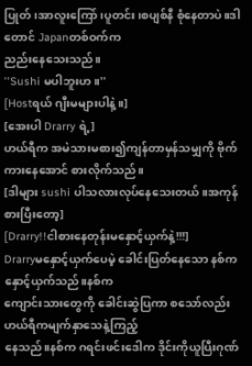ပြုတ်၊အာလူးကြော်၊ပူတင်း၊စပျစ်နီ စုံနေတာပဲ။ဒါတောင် Japanတစ်ဝက်က
ညည်းနေသေးသည်။
''Sushi မပါဘူးဟ။''
[Hostရယ် ဂျီးမများပါနဲ့။]
[အေးပါ Drarry ရဲ့]
ဟယ်ရီက အမဲသားမစား၍ကျန်တာမှန်သမျှကို ဗိုက်ကားနေအောင် စားလိုက်သည်။
[ဒါများ sushi ပါသလားလုပ်နေသေးတယ်။အကုန်စားပြီးတော့]
[Drarry!!ငါစားနေတုန်းမနှောင့်ယှက်နဲ့!!!]
Drarryမနှောင့်ယှက်ပေမဲ့ ခေါင်းပြတ်နေသော နစ်ကနှောင့်ယှက်သည်။နစ်က
ကျောင်းသားတွေကို ခေါင်းဆွဲပြကာ စသော်လည်း ဟယ်ရီကမျက်နှာသေနဲ့ကြည့်
နေသည်။နစ်က ဂရင်းဖင်းဒေါက ဒိုင်းကိုယူပြီးဂုဏ်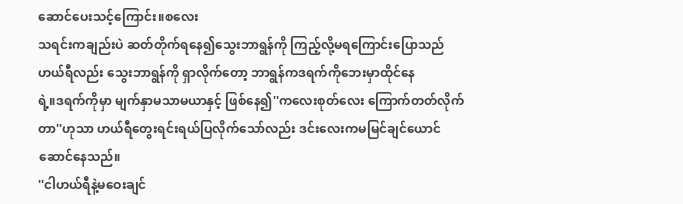ဆောင်ပေးသင့်ကြောင်း။စလေး
သရင်းကချည်းပဲ ဆတ်တိုက်ရနေ၍သွေးဘာရွန်ကို ကြည့်လို့မရကြောင်းပြောသည်
ဟယ်ရီလည်း သွေးဘာရွန်ကို ရှာလိုက်တော့ ဘာရွန်ကဒရက်ကိုဘေးမှာထိုင်နေ
ရဲ့။ဒရက်ကိုမှာ မျက်နှာမသာမယာနှင့် ဖြစ်နေ၍''ကလေးစုတ်လေး ကြောက်တတ်လိုက်တာ''ဟုသာ ဟယ်ရီတွေးရင်းရယ်ပြလိုက်သော်လည်း ဒင်းလေးကမမြင်ချင်ယောင်ဆောင်နေသည်။
''ငါဟယ်ရီနဲ့မဝေးချင်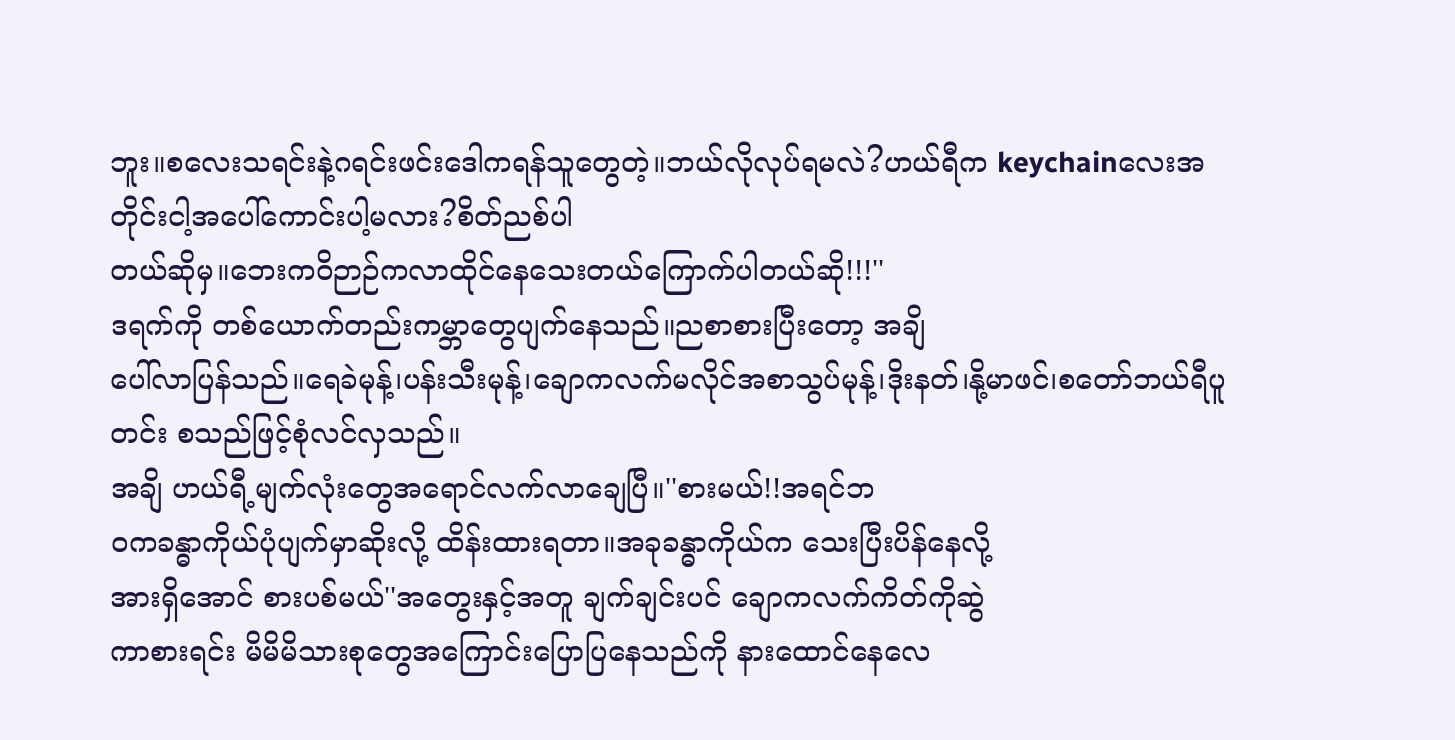ဘူး။စလေးသရင်းနဲ့ဂရင်းဖင်းဒေါကရန်သူတွေတဲ့။ဘယ်လိုလုပ်ရမလဲ?ဟယ်ရီက keychainလေးအတိုင်းငါ့အပေါ်ကောင်းပါ့မလား?စိတ်ညစ်ပါ
တယ်ဆိုမှ။ဘေးကဝိဉာဉ်ကလာထိုင်နေသေးတယ်ကြောက်ပါတယ်ဆို!!!''
ဒရက်ကို တစ်ယောက်တည်းကမ္ဘာတွေပျက်နေသည်။ညစာစားပြီးတော့ အချိ
ပေါ်လာပြန်သည်။ရေခဲမုန့်၊ပန်းသီးမုန့်၊ချောကလက်မလိုင်အစာသွပ်မုန့်၊ဒိုးနတ်၊နို့မာဖင်၊စတော်ဘယ်ရီပူတင်း စသည်ဖြင့်စုံလင်လှသည်။
အချိ ဟယ်ရီ့မျက်လုံးတွေအရောင်လက်လာချေပြီ။''စားမယ်!!အရင်ဘ
ဝကခန္ဓာကိုယ်ပုံပျက်မှာဆိုးလို့ ထိန်းထားရတာ။အခုခန္ဓာကိုယ်က သေးပြီးပိန်နေလို့
အားရှိအောင် စားပစ်မယ်''အတွေးနှင့်အတူ ချက်ချင်းပင် ချောကလက်ကိတ်ကိုဆွဲ
ကာစားရင်း မိမိမိသားစုတွေအကြောင်းပြောပြနေသည်ကို နားထောင်နေလေ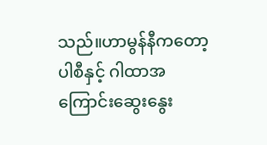သည်။ဟာမွန်နီကတော့ ပါစီနှင့် ဂါထာအကြောင်းဆွေးနွေး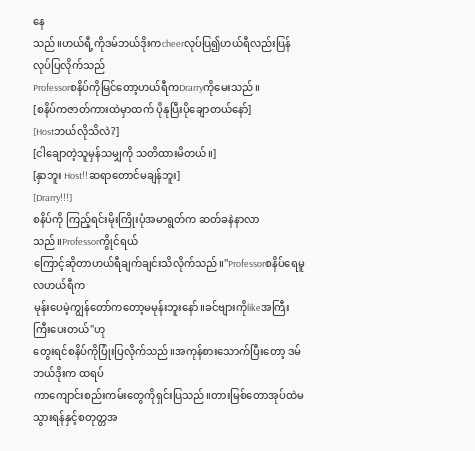နေ
သည်။ဟယ်ရီ့ကိုဒမ်ဘယ်ဒိုးကcheerလုပ်ပြ၍ဟယ်ရီလည်းပြန်လုပ်ပြလိုက်သည်
Professorစနိပ်ကိုမြင်တော့ဟယ်ရီကDrarryကိုမေးသည်။
[စနိပ်ကဇာတ်ကားထဲမှာထက် ပိုနုပြီးပိုချောတယ်နော်]
[Hostဘယ်လိုသိလဲ?]
[ငါချောတဲ့သူမှန်သမျှကို သတိထားမိတယ်။]
[နှာဘူး Host!!ဆရာတောင်မချန်ဘူး]
[Drarry!!!]
စနိပ်ကို ကြည့်ရင်းမိုးကြိုးပုံအမာရွတ်က ဆတ်ခနဲနာလာသည်။Professorကွိုင်ရယ်
ကြောင့်ဆိုတာဟယ်ရီချက်ချင်းသိလိုက်သည်။''Professorစနိပ်ရေမူလဟယ်ရီက
မုန်းပေမဲ့ကျွန်တော်ကတော့မမုန်းဘူးနော်။ခင်ဗျားကိုlikeအကြီးကြီးပေးတယ်''ဟု
တွေးရင်စနိပ်ကိုပြုံးပြလိုက်သည်။အကုန်စားသောက်ပြီးတော့ ဒမ်ဘယ်ဒိုးက ထရပ်
ကာကျောင်းစည်းကမ်းတွေကိုရှင်းပြသည်။တားမြစ်တောအုပ်ထဲမသွားရန်နှင့်စတုတ္တအ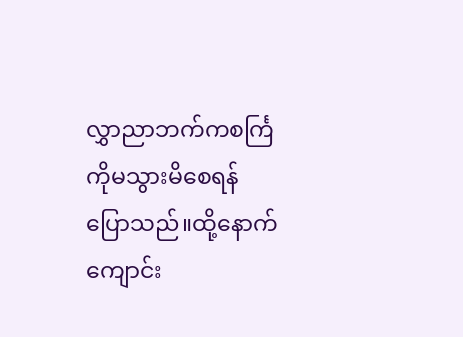လွှာညာဘက်ကစင်္ကြကိုမသွားမိစေရန် ပြောသည်။ထို့နောက် ကျောင်း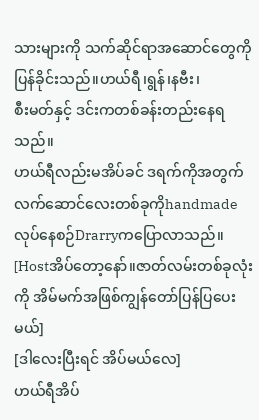သားများကို သက်ဆိုင်ရာအဆောင်တွေကို ပြန်ခိုင်းသည်။ဟယ်ရီ၊ရွန်၊နဗီး၊
စီးမတ်နှင့် ဒင်းကတစ်ခန်းတည်းနေရသည်။
ဟယ်ရီလည်းမအိပ်ခင် ဒရက်ကိုအတွက်လက်ဆောင်လေးတစ်ခုကိုhandmade
လုပ်နေစဉ်Drarryကပြောလာသည်။
[Hostအိပ်တော့နော်။ဇာတ်လမ်းတစ်ခုလုံးကို အိမ်မက်အဖြစ်ကျွန်တော်ပြန်ပြပေးမယ်]
[ဒါလေးပြီးရင် အိပ်မယ်လေ]
ဟယ်ရီအိပ်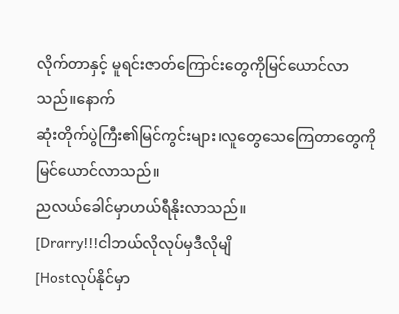လိုက်တာနှင့် မူရင်းဇာတ်ကြောင်းတွေကိုမြင်ယောင်လာသည်။နောက်
ဆုံးတိုက်ပွဲကြီး၏မြင်ကွင်းများ၊လူတွေသေကြေတာတွေကို မြင်ယောင်လာသည်။
ညလယ်ခေါင်မှာဟယ်ရီနိုးလာသည်။
[Drarry!!!ငါဘယ်လိုလုပ်မှဒီလိုမျိ
[Hostလုပ်နိုင်မှာ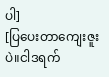ပါ]
[ပြပေးတာကျေးဇူးပဲ။ငါဒရက်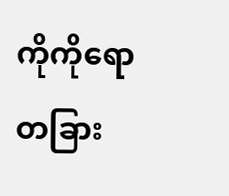ကိုကိုရော တခြား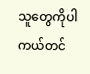သူတွေကိုပါ ကယ်တင်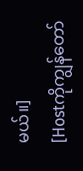မယ်။]
[Hostကိုကျွန်တော်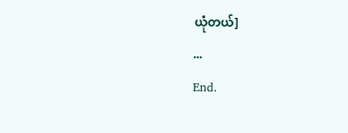ယုံတယ်]
...
End.